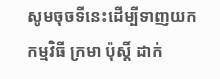សូមចុចទីនេះដើម្បីទាញយកកម្មវិធី ក្រមា ប៉ុស្ដិ៍ ដាក់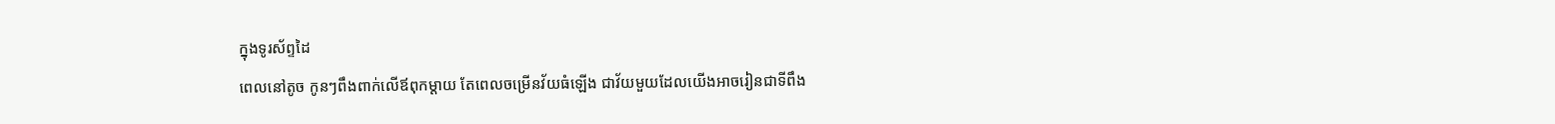ក្នុងទូរស័ព្ទដៃ
ពេលនៅតូច កូនៗពឹងពាក់លើឪពុកម្តាយ តែពេលចម្រើនវ័យធំឡើង ជាវ័យមួយដែលយើងអាចរៀនជាទីពឹង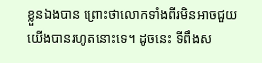ខ្លួនឯងបាន ព្រោះថាលោកទាំងពីរមិនអាចជួយយើងបានរហូតនោះទេ។ ដូចនេះ ទីពឹងស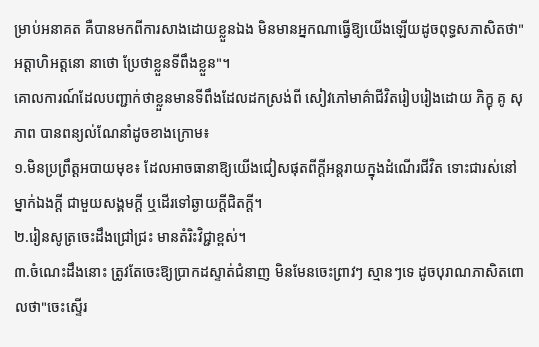ម្រាប់អនាគត គឺបានមកពីការសាងដោយខ្លួនឯង មិនមានអ្នកណាធ្វើឱ្យយើងឡើយដូចពុទ្ធសភាសិតថា"អត្តាហិអត្តនោ នាថោ ប្រែថាខ្លួនទីពឹងខ្លួន"។
គោលការណ៍ដែលបញ្ជាក់ថាខ្លួនមានទីពឹងដែលដកស្រង់ពី សៀវភៅមាគ៌ាជីវិតរៀបរៀងដោយ ភិក្ខុ គូ សុភាព បានពន្យល់ណែនាំដូចខាងក្រោម៖
១.មិនប្រព្រឹត្តអបាយមុខ៖ ដែលអាចធានាឱ្យយើងជៀសផុតពីក្តីអន្តរាយក្នុងដំណើរជីវិត ទោះជារស់នៅម្នាក់ឯងក្តី ជាមួយសង្គមក្តី ឬដើរទៅឆ្ងាយក្តីជិតក្តី។
២.រៀនសូត្រចេះដឹងជ្រៅជ្រះ មានតំរិះវិជ្ជាខ្ពស់។
៣.ចំណេះដឹងនោះ ត្រូវតែចេះឱ្យប្រាកដស្ទាត់ជំនាញ មិនមែនចេះព្រាវៗ ស្មានៗទេ ដូចបុរាណភាសិតពោលថា"ចេះស្ទើរ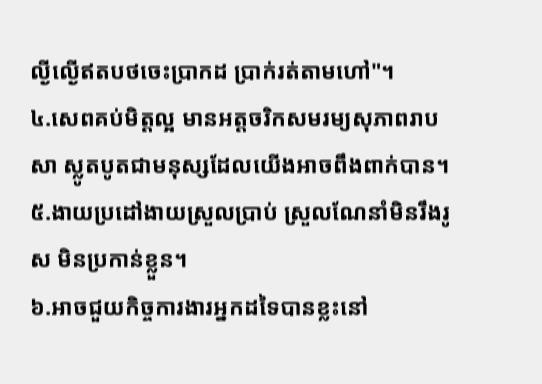ល្ងីល្ងើឥតបថចេះប្រាកដ ប្រាក់រត់តាមហៅ"។
៤.សេពគប់មិត្តល្អ មានអត្តចរិកសមរម្យសុភាពរាបសា ស្លូតបូតជាមនុស្សដែលយើងអាចពឹងពាក់បាន។
៥.ងាយប្រដៅងាយស្រួលប្រាប់ ស្រួលណែនាំមិនរឹងរូស មិនប្រកាន់ខ្លួន។
៦.អាចជួយកិច្ចការងារអ្នកដទៃបានខ្លះនៅ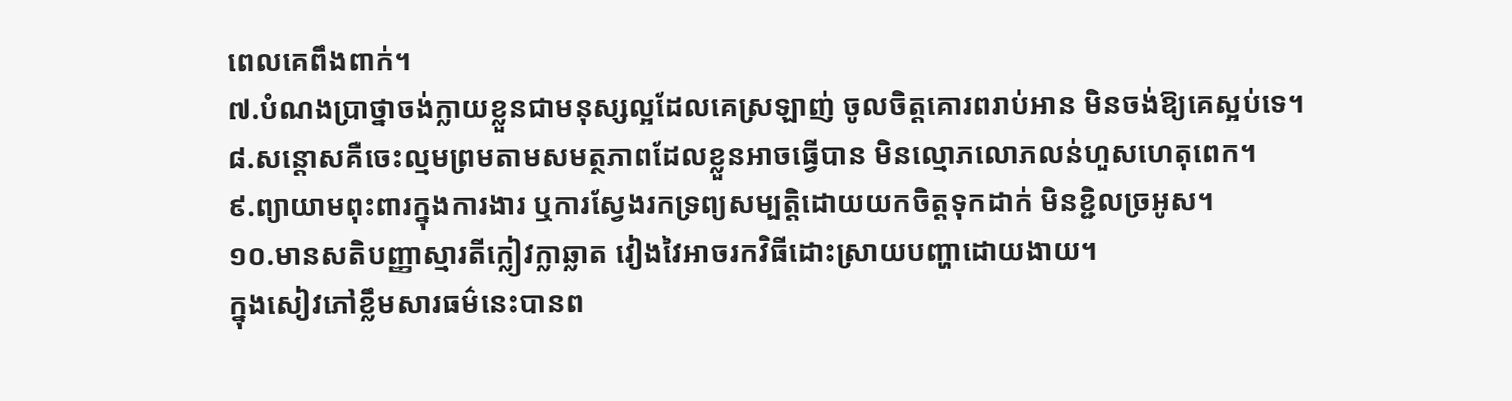ពេលគេពឹងពាក់។
៧.បំណងប្រាថ្នាចង់ក្លាយខ្លួនជាមនុស្សល្អដែលគេស្រឡាញ់ ចូលចិត្តគោរពរាប់អាន មិនចង់ឱ្យគេស្អប់ទេ។
៨.សន្តោសគឺចេះល្មមព្រមតាមសមត្ថភាពដែលខ្លួនអាចធ្វើបាន មិនល្មោភលោភលន់ហួសហេតុពេក។
៩.ព្យាយាមពុះពារក្នុងការងារ ឬការស្វែងរកទ្រព្យសម្បត្តិដោយយកចិត្តទុកដាក់ មិនខ្ជិលច្រអូស។
១០.មានសតិបញ្ញាស្មារតីក្លៀវក្លាឆ្លាត វៀងវៃអាចរកវិធីដោះស្រាយបញ្ហាដោយងាយ។
ក្នុងសៀវភៅខ្លឹមសារធម៌នេះបានព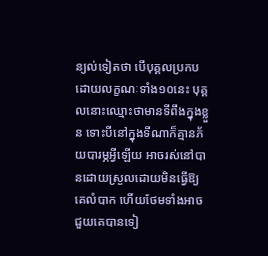ន្យល់ទៀតថា បើបុគ្គលប្រកបដោយលក្ខណៈទាំង១០នេះ បុគ្គលនោះឈ្មោះថាមានទីពឹងក្នុងខ្លួន ទោះបីនៅក្នុងទីណាក៏គ្មានភ័យបារម្ភអ្វីឡើយ អាចរស់នៅបានដោយស្រួលដោយមិនធ្វើឱ្យគេលំបាក ហើយថែមទាំងអាចជួយគេបានទៀ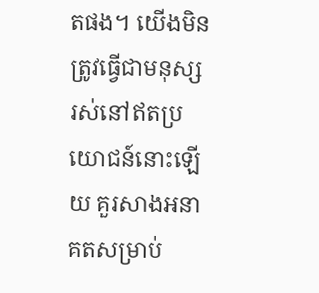តផង។ យើងមិនត្រូវធ្វើជាមនុស្សរស់នៅឥតប្រយោជន៍នោះឡើយ គួរសាងអនាគតសម្រាប់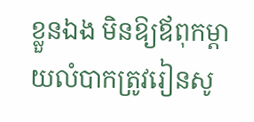ខ្លួនឯង មិនឱ្យឪពុកម្តាយលំបាកត្រូវរៀនសូ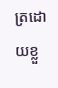ត្រដោយខ្លួ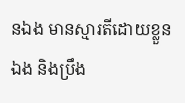នឯង មានស្មារតីដោយខ្លួនឯង និងប្រឹង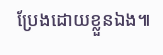ប្រែងដោយខ្លួនឯង៕